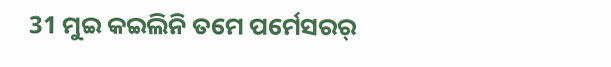31 ମୁଇ କଇଲିନି ତମେ ପର୍ମେସରର୍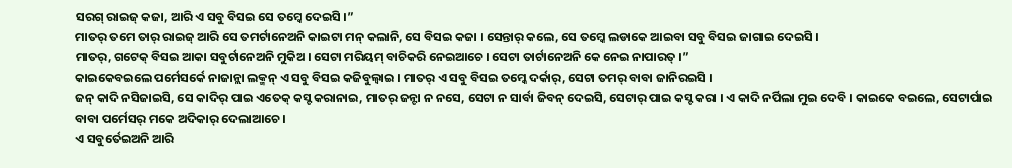ସରଗ୍ ରାଇଜ୍ କଜା, ଆରି ଏ ସବୁ ବିସଇ ସେ ତମ୍କେ ଦେଇସି ।”
ମାତର୍ ତମେ ତାର୍ ରାଇଜ୍ ଆରି ସେ ତମର୍ଟାନେଅନି କାଇଟା ମନ୍ କଲାନି, ସେ ବିସଇ କଜା । ସେନ୍ତାର୍ କଲେ, ସେ ତମ୍କେ ଲଡାକେ ଆଇବା ସବୁ ବିସଇ ଜାଗାଇ ଦେଇସି ।
ମାତର୍, ଗଟେକ୍ ବିସଇ ଆକା ସବୁର୍ଟାନେଅନି ମୁକିଅ । ସେଟା ମରିୟମ୍ ବାଚିକରି ନେଇଆଚେ । ସେଟା ତାର୍ଟାନେଅନି କେ ନେଇ ନାପାରତ୍ ।”
କାଇକେବଇଲେ ପର୍ମେସର୍କେ ନାଜାନ୍ଲା ଲକ୍ମନ୍ ଏ ସବୁ ବିସଇ କଜିବୁଲ୍ବାଇ । ମାତର୍ ଏ ସବୁ ବିସଇ ତମ୍କେ ଦର୍କାର୍, ସେଟା ତମର୍ ବାବା ଜାନିରଇସି ।
ଜନ୍ କାଦି ନସିଜାଇସି, ସେ କାଦିର୍ ପାଇ ଏତେକ୍ କସ୍ଟ କରାନାଇ, ମାତର୍ ଜନ୍ଟା ନ ନସେ, ସେଟା ନ ସାର୍ବା ଜିବନ୍ ଦେଇସି, ସେଟାର୍ ପାଇ କସ୍ଟ କରା । ଏ କାଦି ନର୍ପିଲା ମୁଇ ଦେବି । କାଇକେ ବଇଲେ, ସେଟାର୍ପାଇ ବାବା ପର୍ମେସର୍ ମକେ ଅଦିକାର୍ ଦେଲାଆଚେ ।
ଏ ସବୁର୍ତେଇଅନି ଆରି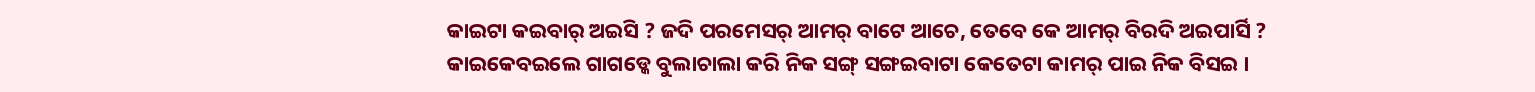କାଇଟା କଇବାର୍ ଅଇସି ? ଜଦି ପରମେସର୍ ଆମର୍ ବାଟେ ଆଚେ, ତେବେ କେ ଆମର୍ ବିରଦି ଅଇପାର୍ସି ?
କାଇକେବଇଲେ ଗାଗଡ୍କେ ବୁଲାଚାଲା କରି ନିକ ସଙ୍ଗ୍ ସଙ୍ଗଇବାଟା କେତେଟା କାମର୍ ପାଇ ନିକ ବିସଇ ।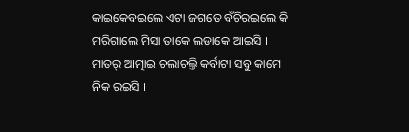କାଇକେବଇଲେ ଏଟା ଜଗତେ ବଁଚିରଇଲେ କି ମରିଗାଲେ ମିସା ତାକେ ଲଡାକେ ଆଇସି । ମାତର୍ ଆତ୍ମାଇ ଚଲାଚଲ୍ତି କର୍ବାଟା ସବୁ କାମେ ନିକ ରଇସି ।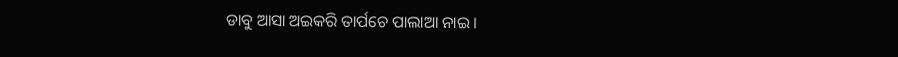ଡାବୁ ଆସା ଅଇକରି ତାର୍ପଚେ ପାଲାଆ ନାଇ ।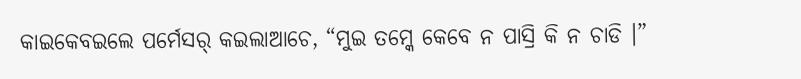କାଇକେବଇଲେ ପର୍ମେସର୍ କଇଲାଆଚେ, “ମୁଇ ତମ୍କେ କେବେ ନ ପାସ୍ରି କି ନ ଚାଡି ।”